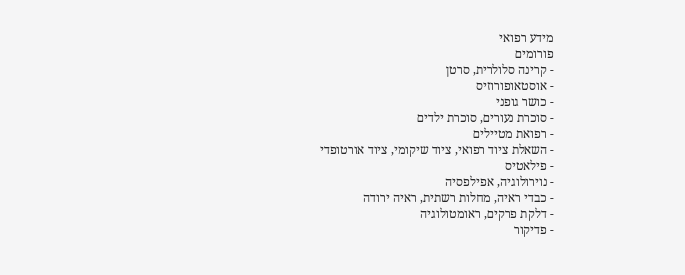מידע רפואי
פורומים
- קרינה סלולרית, סרטן
- אוסטאופורוזיס
- כושר גופני
- סוכרת נעורים, סוכרת ילדים
- רפואת מטיילים
- השאלת ציוד רפואי, ציוד שיקומי, ציוד אורטופדי
- פילאטיס
- נוירולוגיה, אפילפסיה
- כבדי ראיה, מחלות רשתית, ראיה ירודה
- דלקת פרקים, ראומטולוגיה
- פדיקור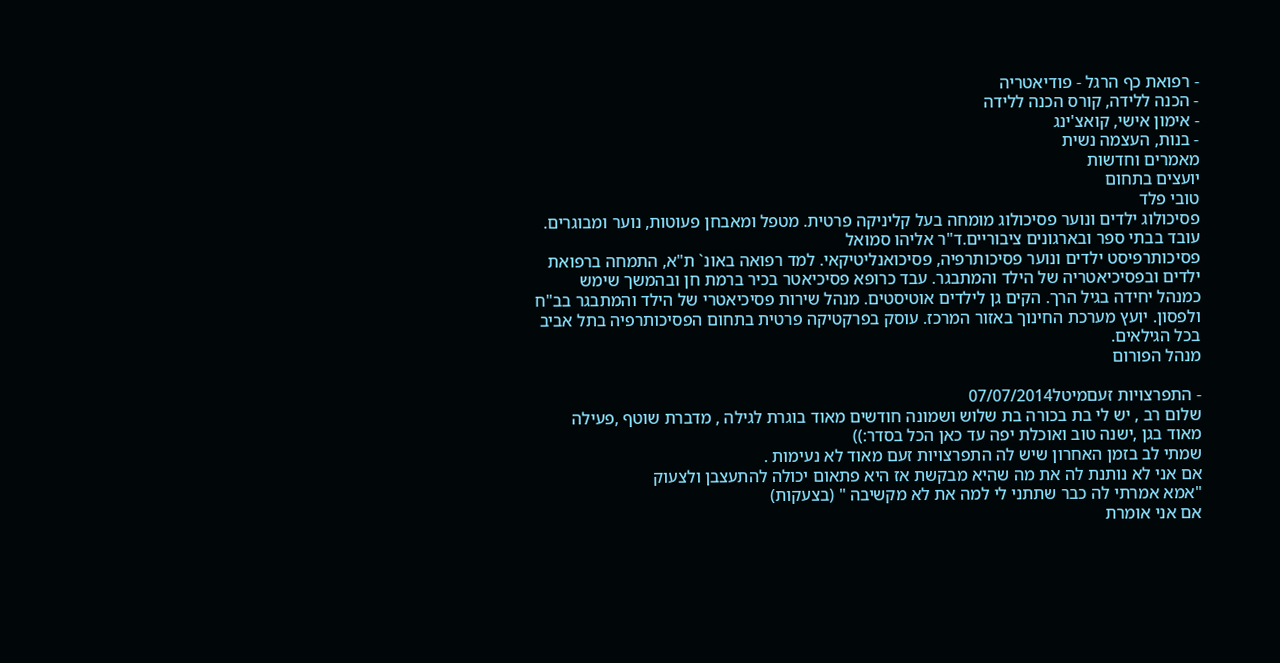- רפואת כף הרגל - פודיאטריה
- הכנה ללידה, קורס הכנה ללידה
- אימון אישי, קואצ'ינג
- בנות, העצמה נשית
מאמרים וחדשות
יועצים בתחום
טובי פלד
פסיכולוג ילדים ונוער פסיכולוג מומחה בעל קליניקה פרטית. מטפל ומאבחן פעוטות, נוער ומבוגרים. עובד בבתי ספר ובארגונים ציבוריים.ד"ר אליהו סמואל
פסיכותרפיסט ילדים ונוער פסיכותרפיה, פסיכואנליטיקאי. למד רפואה באונ` ת"א, התמחה ברפואת ילדים ובפסיכיאטריה של הילד והמתבגר. עבד כרופא פסיכיאטר בכיר ברמת חן ובהמשך שימש כמנהל יחידה בגיל הרך. הקים גן לילדים אוטיסטים. מנהל שירות פסיכיאטרי של הילד והמתבגר בב"ח ולפסון. יועץ מערכת החינוך באזור המרכז. עוסק בפרקטיקה פרטית בתחום הפסיכותרפיה בתל אביב בכל הגילאים.
מנהל הפורום

- התפרצויות זעםמיטל07/07/2014
שלום רב , יש לי בת בכורה בת שלוש ושמונה חודשים מאוד בוגרת לגילה , מדברת שוטף ,פעילה מאוד בגן ,ישנה טוב ואוכלת יפה עד כאן הכל בסדר:))
שמתי לב בזמן האחרון שיש לה התפרצויות זעם מאוד לא נעימות .
אם אני לא נותנת לה את מה שהיא מבקשת אז היא פתאום יכולה להתעצבן ולצעוק
"אמא אמרתי לה כבר שתתני לי למה את לא מקשיבה " (בצעקות)
אם אני אומרת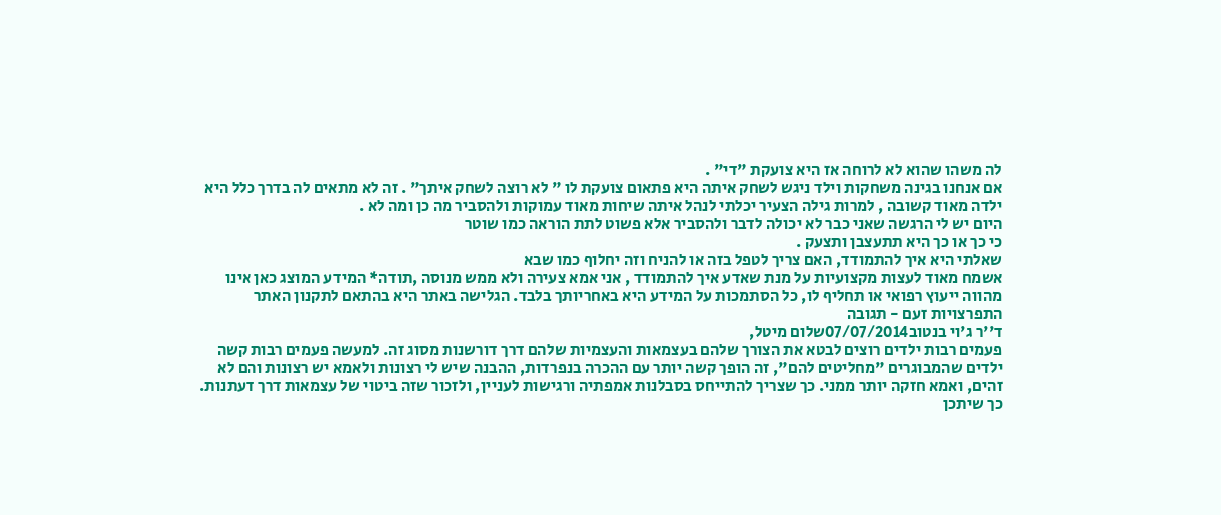לה משהו שהוא לא לרוחה אז היא צועקת "די" .
אם אנחנו בגינה משחקות וילד ניגש לשחק איתה היא פתאום צועקת לו " לא רוצה לשחק איתך" . זה לא מתאים לה בדרך כלל היא ילדה מאוד קשובה , למרות גילה הצעיר יכלתי לנהל איתה שיחות מאוד עמוקות ולהסביר מה כן ומה לא .
היום יש לי הרגשה שאני כבר לא יכולה לדבר ולהסביר אלא פשוט לתת הוראה כמו שוטר
כי כך או כך היא תתעצבן ותצעק .
שאלתי היא איך להתמודד, האם צריך לטפל בזה או להניח וזה יחלוף כמו שבא
אשמח מאוד לעצות מקצועיות על מנת שאדע איך להתמודד , אני אמא צעירה ולא ממש מנוסה ,תודה* המידע המוצג כאן אינו מהווה ייעוץ רפואי או תחליף לו, כל הסתמכות על המידע היא באחריותך בלבד. הגלישה באתר היא בהתאם לתקנון האתר התפרצויות זעם - תגובה
ד''ר ג'וי בנטוב07/07/2014שלום מיטל,
פעמים רבות ילדים רוצים לבטא את הצורך שלהם בעצמאות והעצמיות שלהם דרך דורשנות מסוג זה. למעשה פעמים רבות קשה ילדים שהמבוגרים "מחליטים להם", זה הופך קשה יותר עם ההכרה בנפרדות, ההבנה שיש לי רצונות ולאמא יש רצונות והם לא זהים, ואמא חזקה יותר ממני. כך שצריך להתייחס בסבלנות אמפתיה ורגישות לעניין, ולזכור שזה ביטוי של עצמאות דרך דעתנות. כך שיתכן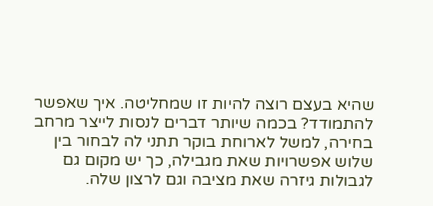שהיא בעצם רוצה להיות זו שמחליטה. איך שאפשר להתמודד? בכמה שיותר דברים לנסות לייצר מרחב בחירה, למשל לארוחת בוקר תתני לה לבחור בין שלוש אפשרויות שאת מגבילה, כך יש מקום גם לגבולות גיזרה שאת מציבה וגם לרצון שלה.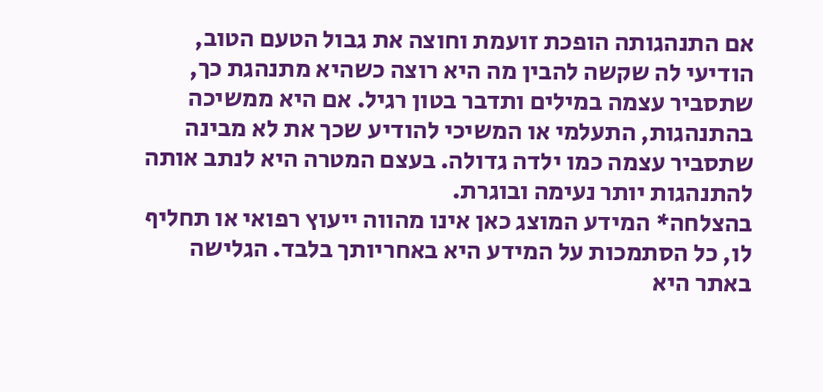אם התנהגותה הופכת זועמת וחוצה את גבול הטעם הטוב, הודיעי לה שקשה להבין מה היא רוצה כשהיא מתנהגת כך, שתסביר עצמה במילים ותדבר בטון רגיל. אם היא ממשיכה בהתנהגות, התעלמי או המשיכי להודיע שכך את לא מבינה שתסביר עצמה כמו ילדה גדולה. בעצם המטרה היא לנתב אותה להתנהגות יותר נעימה ובוגרת.
בהצלחה* המידע המוצג כאן אינו מהווה ייעוץ רפואי או תחליף לו, כל הסתמכות על המידע היא באחריותך בלבד. הגלישה באתר היא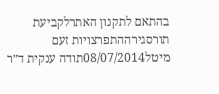בהתאם לתקנון האתרלקביעת תורסגירההתפרצויות זעם
מיטל08/07/2014תודה ענקית ד״ר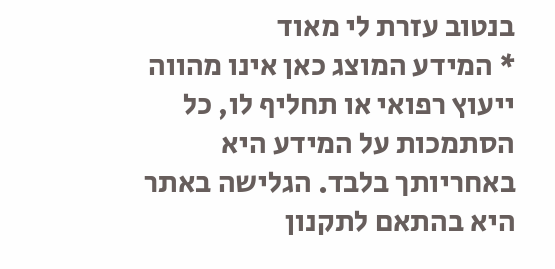בנטוב עזרת לי מאוד
* המידע המוצג כאן אינו מהווה ייעוץ רפואי או תחליף לו, כל הסתמכות על המידע היא באחריותך בלבד. הגלישה באתר היא בהתאם לתקנון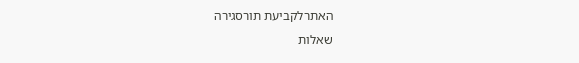האתרלקביעת תורסגירה
שאלות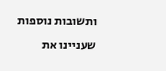ותשובות נוספות שעניינו את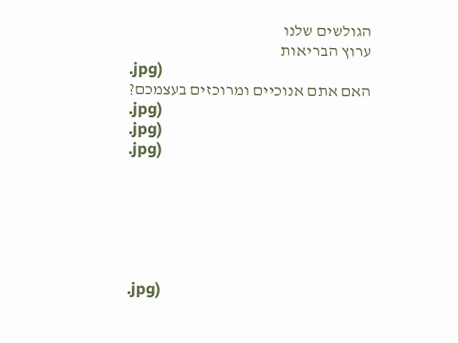הגולשים שלנו
ערוץ הבריאות
.jpg)
האם אתם אנוכיים ומרוכזים בעצמכם?
.jpg)
.jpg)
.jpg)






.jpg)